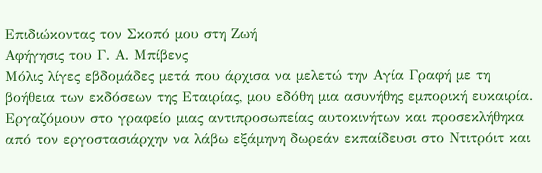Επιδιώκοντας τον Σκοπό μου στη Ζωή
Αφήγησις του Γ. Α. Μπίβενς
Μόλις λίγες εβδομάδες μετά που άρχισα να μελετώ την Αγία Γραφή με τη βοήθεια των εκδόσεων της Εταιρίας, μου εδόθη μια ασυνήθης εμπορική ευκαιρία. Εργαζόμουν στο γραφείο μιας αντιπροσωπείας αυτοκινήτων και προσεκλήθηκα από τον εργοστασιάρχην να λάβω εξάμηνη δωρεάν εκπαίδευσι στο Ντιτρόιτ και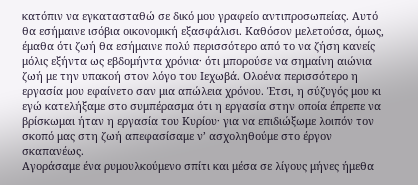κατόπιν να εγκατασταθώ σε δικό μου γραφείο αντιπροσωπείας. Αυτό θα εσήμαινε ισόβια οικονομική εξασφάλισι. Καθόσον μελετούσα, όμως, έμαθα ότι ζωή θα εσήμαινε πολύ περισσότερο από το να ζήση κανείς μόλις εξήντα ως εβδομήντα χρόνια· ότι μπορούσε να σημαίνη αιώνια ζωή με την υπακοή στον λόγο του Ιεχωβά. Ολοένα περισσότερο η εργασία μου εφαίνετο σαν μια απώλεια χρόνου. Έτσι, η σύζυγός μου κι εγώ κατελήξαμε στο συμπέρασμα ότι η εργασία στην οποία έπρεπε να βρίσκωμαι ήταν η εργασία του Κυρίου· για να επιδιώξωμε λοιπόν τον σκοπό μας στη ζωή απεφασίσαμε ν’ ασχοληθούμε στο έργον σκαπανέως.
Αγοράσαμε ένα ρυμουλκούμενο σπίτι και μέσα σε λίγους μήνες ήμεθα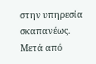στην υπηρεσία σκαπανέως. Μετά από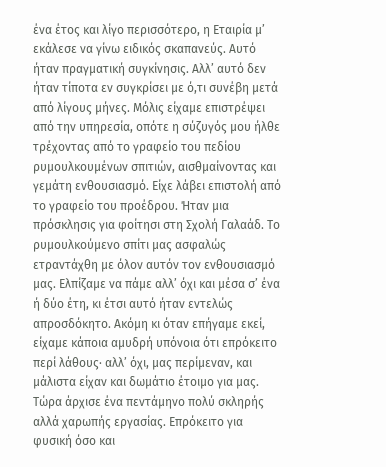ένα έτος και λίγο περισσότερο, η Εταιρία μ’ εκάλεσε να γίνω ειδικός σκαπανεύς. Αυτό ήταν πραγματική συγκίνησις. Αλλ’ αυτό δεν ήταν τίποτα εν συγκρίσει με ό,τι συνέβη μετά από λίγους μήνες. Μόλις είχαμε επιστρέψει από την υπηρεσία, οπότε η σύζυγός μου ήλθε τρέχοντας από το γραφείο του πεδίου ρυμουλκουμένων σπιτιών, αισθμαίνοντας και γεμάτη ενθουσιασμό. Είχε λάβει επιστολή από το γραφείο του προέδρου. Ήταν μια πρόσκλησις για φοίτησι στη Σχολή Γαλαάδ. Το ρυμουλκούμενο σπίτι μας ασφαλώς ετραντάχθη με όλον αυτόν τον ενθουσιασμό μας. Ελπίζαμε να πάμε αλλ’ όχι και μέσα σ’ ένα ή δύο έτη, κι έτσι αυτό ήταν εντελώς απροσδόκητο. Ακόμη κι όταν επήγαμε εκεί, είχαμε κάποια αμυδρή υπόνοια ότι επρόκειτο περί λάθους· αλλ’ όχι, μας περίμεναν, και μάλιστα είχαν και δωμάτιο έτοιμο για μας. Τώρα άρχισε ένα πεντάμηνο πολύ σκληρής αλλά χαρωπής εργασίας. Επρόκειτο για φυσική όσο και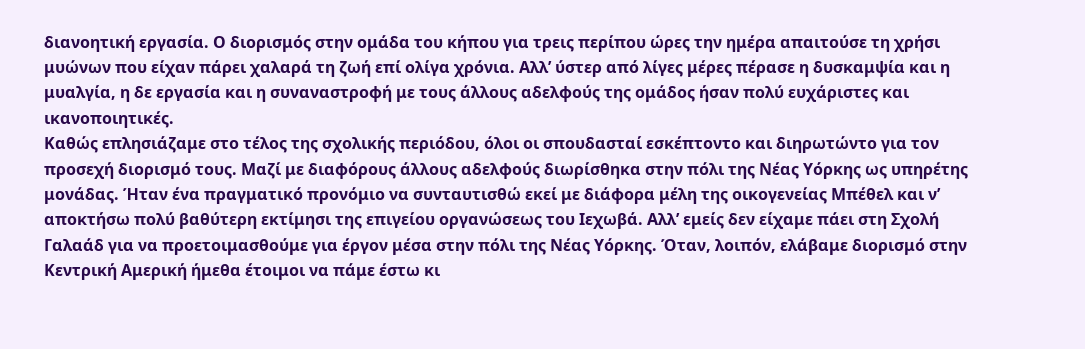διανοητική εργασία. Ο διορισμός στην ομάδα του κήπου για τρεις περίπου ώρες την ημέρα απαιτούσε τη χρήσι μυώνων που είχαν πάρει χαλαρά τη ζωή επί ολίγα χρόνια. Αλλ’ ύστερ από λίγες μέρες πέρασε η δυσκαμψία και η μυαλγία, η δε εργασία και η συναναστροφή με τους άλλους αδελφούς της ομάδος ήσαν πολύ ευχάριστες και ικανοποιητικές.
Καθώς επλησιάζαμε στο τέλος της σχολικής περιόδου, όλοι οι σπουδασταί εσκέπτοντο και διηρωτώντο για τον προσεχή διορισμό τους. Μαζί με διαφόρους άλλους αδελφούς διωρίσθηκα στην πόλι της Νέας Υόρκης ως υπηρέτης μονάδας. Ήταν ένα πραγματικό προνόμιο να συνταυτισθώ εκεί με διάφορα μέλη της οικογενείας Μπέθελ και ν’ αποκτήσω πολύ βαθύτερη εκτίμησι της επιγείου οργανώσεως του Ιεχωβά. Αλλ’ εμείς δεν είχαμε πάει στη Σχολή Γαλαάδ για να προετοιμασθούμε για έργον μέσα στην πόλι της Νέας Υόρκης. Όταν, λοιπόν, ελάβαμε διορισμό στην Κεντρική Αμερική ήμεθα έτοιμοι να πάμε έστω κι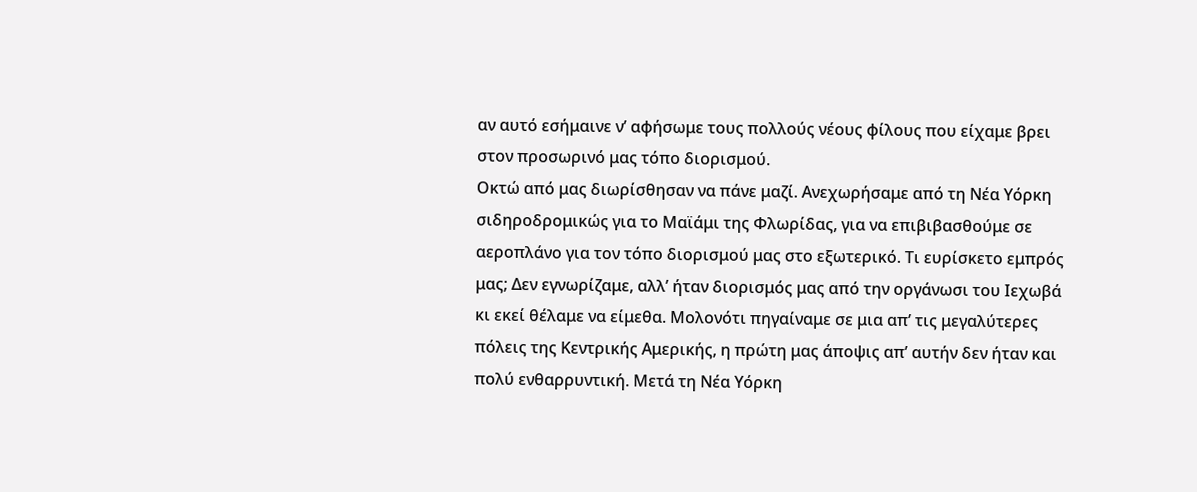αν αυτό εσήμαινε ν’ αφήσωμε τους πολλούς νέους φίλους που είχαμε βρει στον προσωρινό μας τόπο διορισμού.
Οκτώ από μας διωρίσθησαν να πάνε μαζί. Ανεχωρήσαμε από τη Νέα Υόρκη σιδηροδρομικώς για το Μαϊάμι της Φλωρίδας, για να επιβιβασθούμε σε αεροπλάνο για τον τόπο διορισμού μας στο εξωτερικό. Τι ευρίσκετο εμπρός μας; Δεν εγνωρίζαμε, αλλ’ ήταν διορισμός μας από την οργάνωσι του Ιεχωβά κι εκεί θέλαμε να είμεθα. Μολονότι πηγαίναμε σε μια απ’ τις μεγαλύτερες πόλεις της Κεντρικής Αμερικής, η πρώτη μας άποψις απ’ αυτήν δεν ήταν και πολύ ενθαρρυντική. Μετά τη Νέα Υόρκη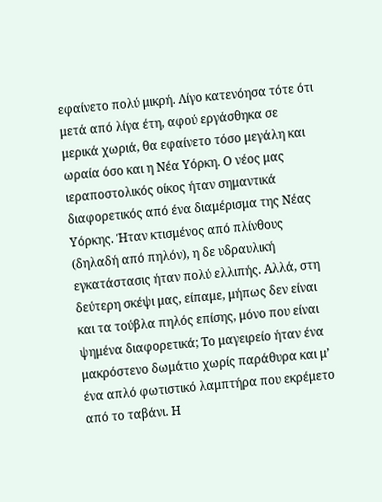εφαίνετο πολύ μικρή. Λίγο κατενόησα τότε ότι μετά από λίγα έτη, αφού εργάσθηκα σε μερικά χωριά, θα εφαίνετο τόσο μεγάλη και ωραία όσο και η Νέα Υόρκη. Ο νέος μας ιεραποστολικός οίκος ήταν σημαντικά διαφορετικός από ένα διαμέρισμα της Νέας Υόρκης. Ήταν κτισμένος από πλίνθους (δηλαδή από πηλόν), η δε υδραυλική εγκατάστασις ήταν πολύ ελλιπής. Αλλά, στη δεύτερη σκέψι μας, είπαμε, μήπως δεν είναι και τα τούβλα πηλός επίσης, μόνο που είναι ψημένα διαφορετικά; Το μαγειρείο ήταν ένα μακρόστενο δωμάτιο χωρίς παράθυρα και μ’ ένα απλό φωτιστικό λαμπτήρα που εκρέμετο από το ταβάνι. Η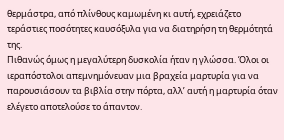θερμάστρα, από πλίνθους καμωμένη κι αυτή, εχρειάζετο τεράστιες ποσότητες καυσόξυλα για να διατηρήση τη θερμότητά της.
Πιθανώς όμως η μεγαλύτερη δυσκολία ήταν η γλώσσα. Όλοι οι ιεραπόστολοι απεμνημόνευαν μια βραχεία μαρτυρία για να παρουσιάσουν τα βιβλία στην πόρτα, αλλ’ αυτή η μαρτυρία όταν ελέγετο αποτελούσε το άπαντον.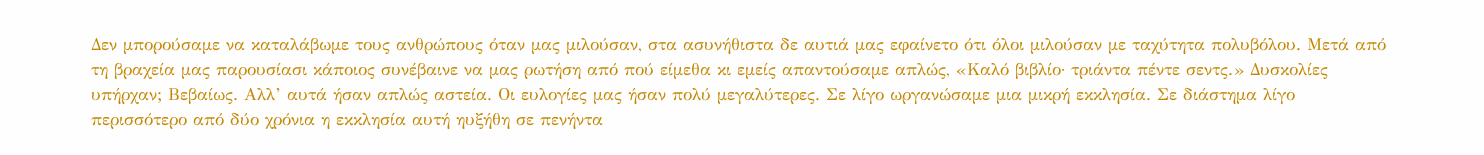Δεν μπορούσαμε να καταλάβωμε τους ανθρώπους όταν μας μιλούσαν, στα ασυνήθιστα δε αυτιά μας εφαίνετο ότι όλοι μιλούσαν με ταχύτητα πολυβόλου. Μετά από τη βραχεία μας παρουσίασι κάποιος συνέβαινε να μας ρωτήση από πού είμεθα κι εμείς απαντούσαμε απλώς, «Καλό βιβλίο· τριάντα πέντε σεντς.» Δυσκολίες υπήρχαν; Βεβαίως. Αλλ’ αυτά ήσαν απλώς αστεία. Οι ευλογίες μας ήσαν πολύ μεγαλύτερες. Σε λίγο ωργανώσαμε μια μικρή εκκλησία. Σε διάστημα λίγο περισσότερο από δύο χρόνια η εκκλησία αυτή ηυξήθη σε πενήντα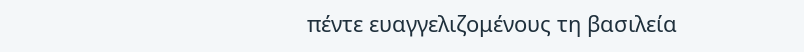πέντε ευαγγελιζομένους τη βασιλεία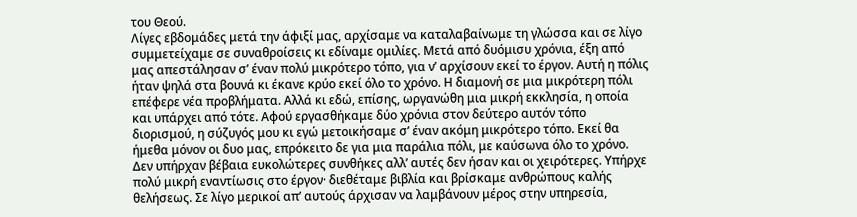του Θεού.
Λίγες εβδομάδες μετά την άφιξί μας, αρχίσαμε να καταλαβαίνωμε τη γλώσσα και σε λίγο συμμετείχαμε σε συναθροίσεις κι εδίναμε ομιλίες. Μετά από δυόμισυ χρόνια, έξη από μας απεστάλησαν σ’ έναν πολύ μικρότερο τόπο, για ν’ αρχίσουν εκεί το έργον. Αυτή η πόλις ήταν ψηλά στα βουνά κι έκανε κρύο εκεί όλο το χρόνο. Η διαμονή σε μια μικρότερη πόλι επέφερε νέα προβλήματα. Αλλά κι εδώ, επίσης, ωργανώθη μια μικρή εκκλησία, η οποία και υπάρχει από τότε. Αφού εργασθήκαμε δύο χρόνια στον δεύτερο αυτόν τόπο διορισμού, η σύζυγός μου κι εγώ μετοικήσαμε σ’ έναν ακόμη μικρότερο τόπο. Εκεί θα ήμεθα μόνον οι δυο μας, επρόκειτο δε για μια παράλια πόλι, με καύσωνα όλο το χρόνο.
Δεν υπήρχαν βέβαια ευκολώτερες συνθήκες αλλ’ αυτές δεν ήσαν και οι χειρότερες. Υπήρχε πολύ μικρή εναντίωσις στο έργον· διεθέταμε βιβλία και βρίσκαμε ανθρώπους καλής θελήσεως. Σε λίγο μερικοί απ’ αυτούς άρχισαν να λαμβάνουν μέρος στην υπηρεσία,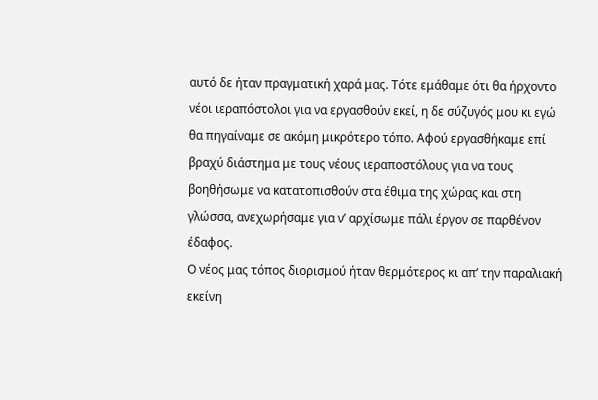αυτό δε ήταν πραγματική χαρά μας. Τότε εμάθαμε ότι θα ήρχοντο νέοι ιεραπόστολοι για να εργασθούν εκεί, η δε σύζυγός μου κι εγώ θα πηγαίναμε σε ακόμη μικρότερο τόπο. Αφού εργασθήκαμε επί βραχύ διάστημα με τους νέους ιεραποστόλους για να τους βοηθήσωμε να κατατοπισθούν στα έθιμα της χώρας και στη γλώσσα, ανεχωρήσαμε για ν’ αρχίσωμε πάλι έργον σε παρθένον έδαφος.
Ο νέος μας τόπος διορισμού ήταν θερμότερος κι απ’ την παραλιακή εκείνη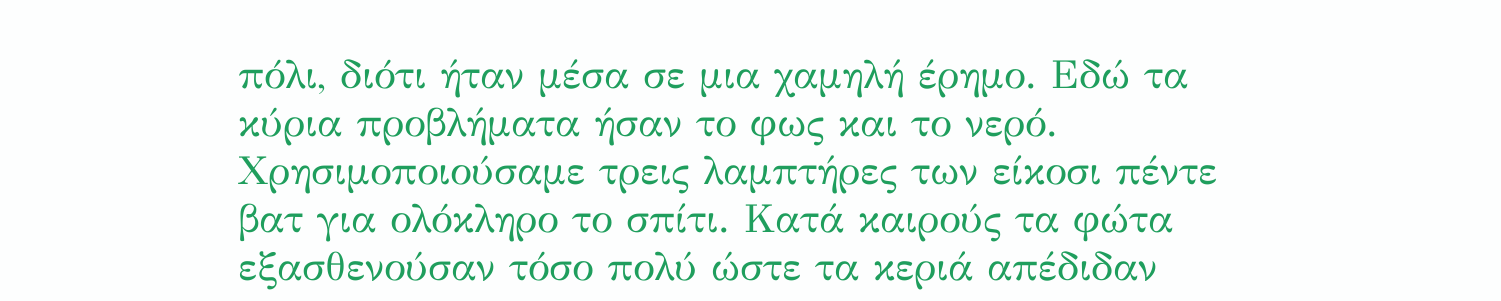πόλι, διότι ήταν μέσα σε μια χαμηλή έρημο. Εδώ τα κύρια προβλήματα ήσαν το φως και το νερό. Χρησιμοποιούσαμε τρεις λαμπτήρες των είκοσι πέντε βατ για ολόκληρο το σπίτι. Κατά καιρούς τα φώτα εξασθενούσαν τόσο πολύ ώστε τα κεριά απέδιδαν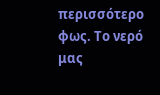περισσότερο φως. Το νερό μας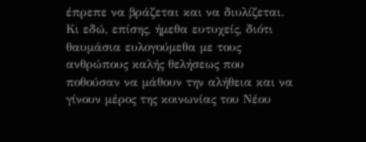έπρεπε να βράζεται και να διυλίζεται. Κι εδώ, επίσης, ήμεθα ευτυχείς, διότι θαυμάσια ευλογούμεθα με τους ανθρώπους καλής θελήσεως που ποθούσαν να μάθουν την αλήθεια και να γίνουν μέρος της κοινωνίας του Νέου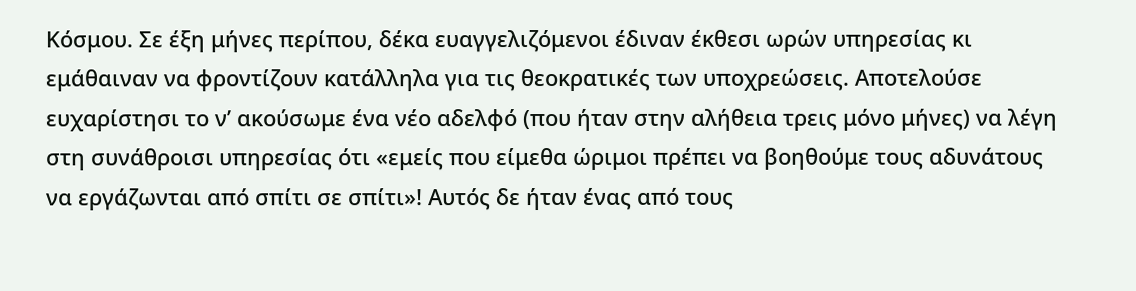Κόσμου. Σε έξη μήνες περίπου, δέκα ευαγγελιζόμενοι έδιναν έκθεσι ωρών υπηρεσίας κι εμάθαιναν να φροντίζουν κατάλληλα για τις θεοκρατικές των υποχρεώσεις. Αποτελούσε ευχαρίστησι το ν’ ακούσωμε ένα νέο αδελφό (που ήταν στην αλήθεια τρεις μόνο μήνες) να λέγη στη συνάθροισι υπηρεσίας ότι «εμείς που είμεθα ώριμοι πρέπει να βοηθούμε τους αδυνάτους να εργάζωνται από σπίτι σε σπίτι»! Αυτός δε ήταν ένας από τους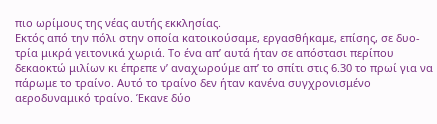πιο ωρίμους της νέας αυτής εκκλησίας.
Εκτός από την πόλι στην οποία κατοικούσαμε, εργασθήκαμε, επίσης, σε δυο-τρία μικρά γειτονικά χωριά. Το ένα απ’ αυτά ήταν σε απόστασι περίπου δεκαοκτώ μιλίων κι έπρεπε ν’ αναχωρούμε απ’ το σπίτι στις 6.30 το πρωί για να πάρωμε το τραίνο. Αυτό το τραίνο δεν ήταν κανένα συγχρονισμένο αεροδυναμικό τραίνο. Έκανε δύο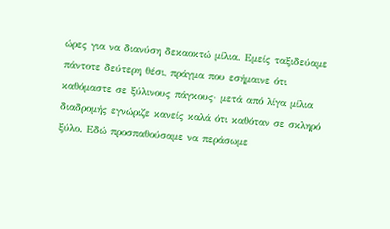ώρες για να διανύση δεκαοκτώ μίλια. Εμείς ταξιδεύαμε πάντοτε δεύτερη θέσι, πράγμα που εσήμαινε ότι καθόμαστε σε ξύλινους πάγκους· μετά από λίγα μίλια διαδρομής εγνώριζε κανείς καλά ότι καθόταν σε σκληρό ξύλο. Εδώ προσπαθούσαμε να περάσωμε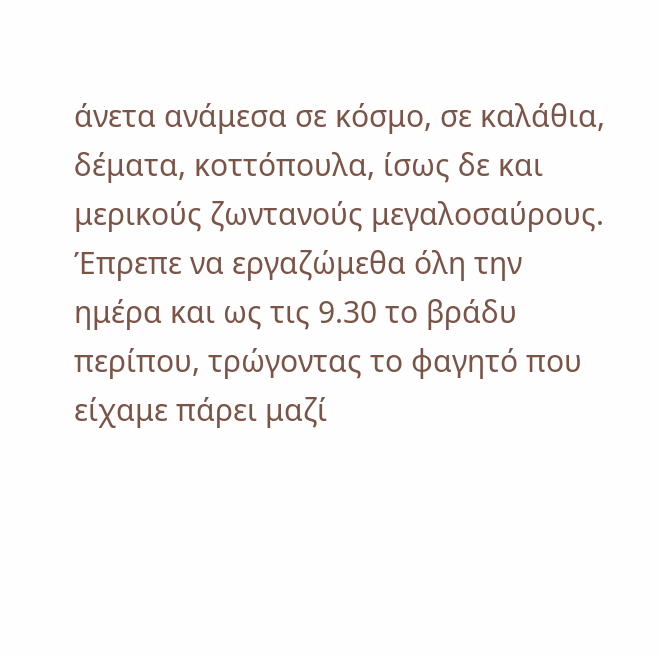άνετα ανάμεσα σε κόσμο, σε καλάθια, δέματα, κοττόπουλα, ίσως δε και μερικούς ζωντανούς μεγαλοσαύρους. Έπρεπε να εργαζώμεθα όλη την ημέρα και ως τις 9.30 το βράδυ περίπου, τρώγοντας το φαγητό που είχαμε πάρει μαζί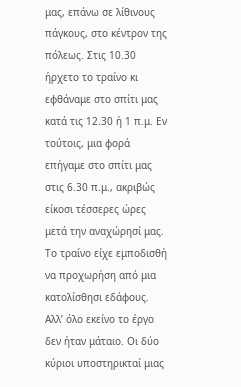μας, επάνω σε λίθινους πάγκους, στο κέντρον της πόλεως. Στις 10.30 ήρχετο το τραίνο κι εφθάναμε στο σπίτι μας κατά τις 12.30 ή 1 π.μ. Εν τούτοις, μια φορά επήγαμε στο σπίτι μας στις 6.30 π.μ., ακριβώς είκοσι τέσσερες ώρες μετά την αναχώρησί μας. Το τραίνο είχε εμποδισθή να προχωρήση από μια κατολίσθησι εδάφους. Αλλ’ όλο εκείνο το έργο δεν ήταν μάταιο. Οι δύο κύριοι υποστηρικταί μιας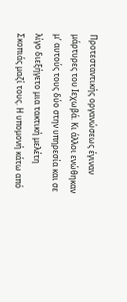Προτεσταντικής οργανώσεως έγιναν μάρτυρες του Ιεχωβά. Κι άλλοι ενώθηκαν μ’ αυτούς τους δύο στην υπηρεσία και σε λίγο διεξήγετο μια τακτική μελέτη Σκοπιάς μαζί τους. Η υπομονή κάτω από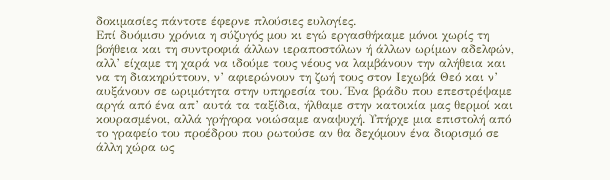δοκιμασίες πάντοτε έφερνε πλούσιες ευλογίες.
Επί δυόμισυ χρόνια η σύζυγός μου κι εγώ εργασθήκαμε μόνοι χωρίς τη βοήθεια και τη συντροφιά άλλων ιεραποστόλων ή άλλων ωρίμων αδελφών, αλλ’ είχαμε τη χαρά να ιδούμε τους νέους να λαμβάνουν την αλήθεια και να τη διακηρύττουν, ν’ αφιερώνουν τη ζωή τους στον Ιεχωβά Θεό και ν’ αυξάνουν σε ωριμότητα στην υπηρεσία του. Ένα βράδυ που επεστρέψαμε αργά από ένα απ’ αυτά τα ταξίδια, ήλθαμε στην κατοικία μας θερμοί και κουρασμένοι, αλλά γρήγορα νοιώσαμε αναψυχή. Υπήρχε μια επιστολή από το γραφείο του προέδρου που ρωτούσε αν θα δεχόμουν ένα διορισμό σε άλλη χώρα ως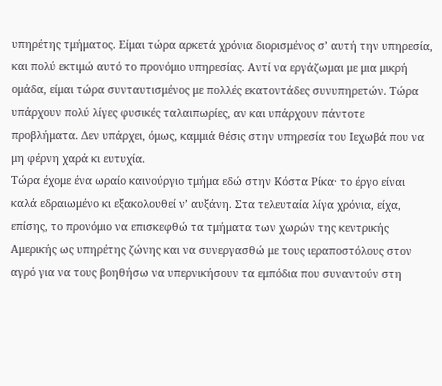υπηρέτης τμήματος. Είμαι τώρα αρκετά χρόνια διορισμένος σ’ αυτή την υπηρεσία, και πολύ εκτιμώ αυτό το προνόμιο υπηρεσίας. Αντί να εργάζωμαι με μια μικρή ομάδα, είμαι τώρα συνταυτισμένος με πολλές εκατοντάδες συνυπηρετών. Τώρα υπάρχουν πολύ λίγες φυσικές ταλαιπωρίες, αν και υπάρχουν πάντοτε προβλήματα. Δεν υπάρχει, όμως, καμμιά θέσις στην υπηρεσία του Ιεχωβά που να μη φέρνη χαρά κι ευτυχία.
Τώρα έχομε ένα ωραίο καινούργιο τμήμα εδώ στην Κόστα Ρίκα· το έργο είναι καλά εδραιωμένο κι εξακολουθεί ν’ αυξάνη. Στα τελευταία λίγα χρόνια, είχα, επίσης, το προνόμιο να επισκεφθώ τα τμήματα των χωρών της κεντρικής Αμερικής ως υπηρέτης ζώνης και να συνεργασθώ με τους ιεραποστόλους στον αγρό για να τους βοηθήσω να υπερνικήσουν τα εμπόδια που συναντούν στη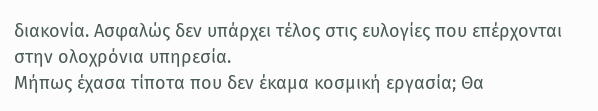διακονία. Ασφαλώς δεν υπάρχει τέλος στις ευλογίες που επέρχονται στην ολοχρόνια υπηρεσία.
Μήπως έχασα τίποτα που δεν έκαμα κοσμική εργασία; Θα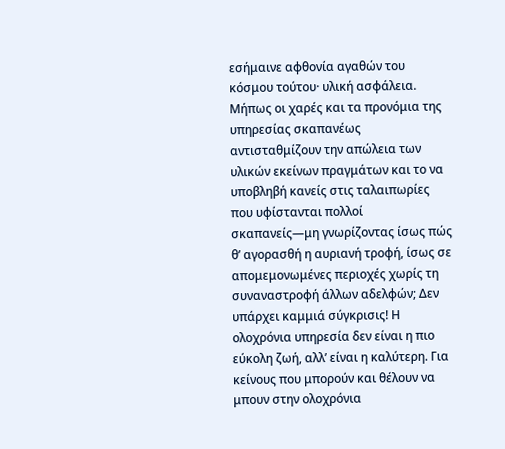εσήμαινε αφθονία αγαθών του κόσμου τούτου· υλική ασφάλεια. Μήπως οι χαρές και τα προνόμια της υπηρεσίας σκαπανέως αντισταθμίζουν την απώλεια των υλικών εκείνων πραγμάτων και το να υποβληβή κανείς στις ταλαιπωρίες που υφίστανται πολλοί σκαπανείς—μη γνωρίζοντας ίσως πώς θ’ αγορασθή η αυριανή τροφή, ίσως σε απομεμονωμένες περιοχές χωρίς τη συναναστροφή άλλων αδελφών; Δεν υπάρχει καμμιά σύγκρισις! Η ολοχρόνια υπηρεσία δεν είναι η πιο εύκολη ζωή, αλλ’ είναι η καλύτερη. Για κείνους που μπορούν και θέλουν να μπουν στην ολοχρόνια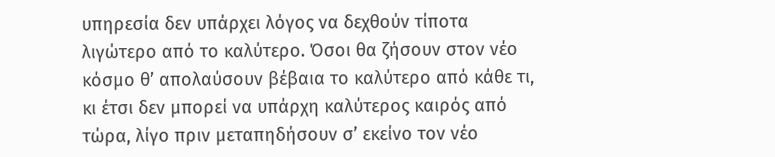υπηρεσία δεν υπάρχει λόγος να δεχθούν τίποτα λιγώτερο από το καλύτερο. Όσοι θα ζήσουν στον νέο κόσμο θ’ απολαύσουν βέβαια το καλύτερο από κάθε τι, κι έτσι δεν μπορεί να υπάρχη καλύτερος καιρός από τώρα, λίγο πριν μεταπηδήσουν σ’ εκείνο τον νέο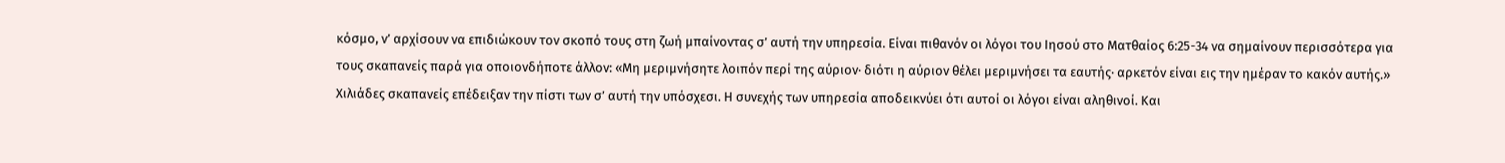κόσμο, ν’ αρχίσουν να επιδιώκουν τον σκοπό τους στη ζωή μπαίνοντας σ’ αυτή την υπηρεσία. Είναι πιθανόν οι λόγοι του Ιησού στο Ματθαίος 6:25-34 να σημαίνουν περισσότερα για τους σκαπανείς παρά για οποιονδήποτε άλλον: «Μη μεριμνήσητε λοιπόν περί της αύριον· διότι η αύριον θέλει μεριμνήσει τα εαυτής· αρκετόν είναι εις την ημέραν το κακόν αυτής.» Χιλιάδες σκαπανείς επέδειξαν την πίστι των σ’ αυτή την υπόσχεσι. Η συνεχής των υπηρεσία αποδεικνύει ότι αυτοί οι λόγοι είναι αληθινοί. Και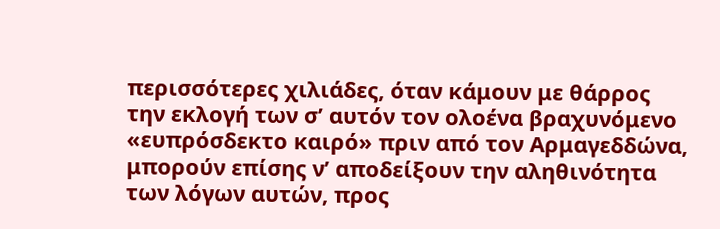περισσότερες χιλιάδες, όταν κάμουν με θάρρος την εκλογή των σ’ αυτόν τον ολοένα βραχυνόμενο «ευπρόσδεκτο καιρό» πριν από τον Αρμαγεδδώνα, μπορούν επίσης ν’ αποδείξουν την αληθινότητα των λόγων αυτών, προς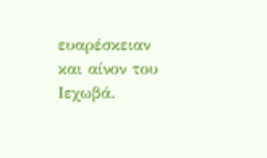ευαρέσκειαν και αίνον του Ιεχωβά.